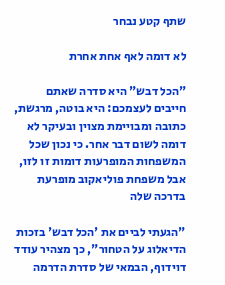שתף קטע נבחר

לא דומה לאף אחת אחרת

"הכל דבש" היא סדרה שאתם חייבים לעצמכם: היא בוטה, מרגשת, כתובה ומבויימת מצוין ובעיקר לא דומה לשום דבר אחר. כי נכון שכל המשפחות המופרעות דומות זו לזו, אבל משפחת פוליאקוב מופרעת בדרכה שלה

"הגעתי לביים את 'הכל דבש' בזכות הדיאלוג על הטחור", כך מצהיר עודד דוידוף, הבמאי של סדרת הדרמה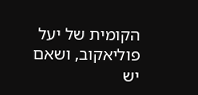הקומית של יעל פוליאקוב, ושאם יש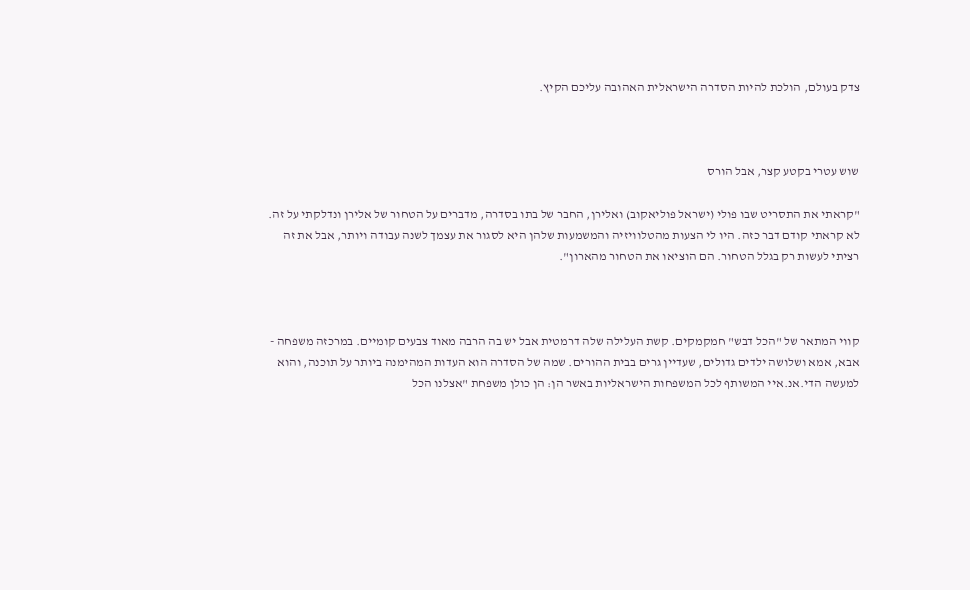צדק בעולם, הולכת להיות הסדרה הישראלית האהובה עליכם הקיץ.



שוש עטרי בקטע קצר, אבל הורס

"קראתי את התסריט שבו פולי (ישראל פוליאקוב) ואלירן, החבר של בתו בסדרה, מדברים על הטחור של אלירן ונדלקתי על זה. לא קראתי קודם דבר כזה. היו לי הצעות מהטלוויזיה והמשמעות שלהן היא לסגור את עצמך לשנה עבודה ויותר, אבל את זה רציתי לעשות רק בגלל הטחור. הם הוציאו את הטחור מהארון".



קווי המתאר של "הכל דבש" חמקמקים. קשת העלילה שלה דרמטית אבל יש בה הרבה מאוד צבעים קומיים. במרכזה משפחה - אבא, אמא ושלושה ילדים גדולים, שעדיין גרים בבית ההורים. שמה של הסדרה הוא העדות המהימנה ביותר על תוכנה, והוא למעשה הדי.אנ.איי המשותף לכל המשפחות הישראליות באשר הן: הן כולן משפחת "אצלנו הכל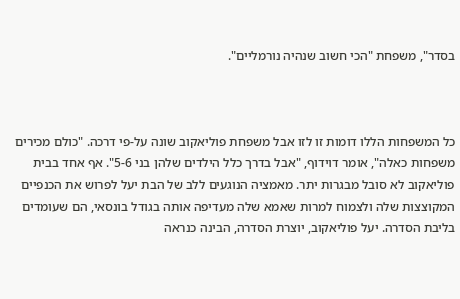בסדר", משפחת "הכי חשוב שנהיה נורמליים".



כל המשפחות הללו דומות זו לזו אבל משפחת פוליאקוב שונה על-פי דרכה. "כולם מכירים משפחות כאלה", אומר דוידוף, "אבל בדרך כלל הילדים שלהן בני 5-6". אף אחד בבית פוליאקוב לא סובל מבגרות יתר. מאמציה הנוגעים ללב של הבת יעל לפרוש את הכנפיים המקוצצות שלה ולצמוח למרות שאמא שלה מעדיפה אותה בגודל בונסאי, הם שעומדים בליבת הסדרה. יעל פוליאקוב, יוצרת הסדרה, הבינה כנראה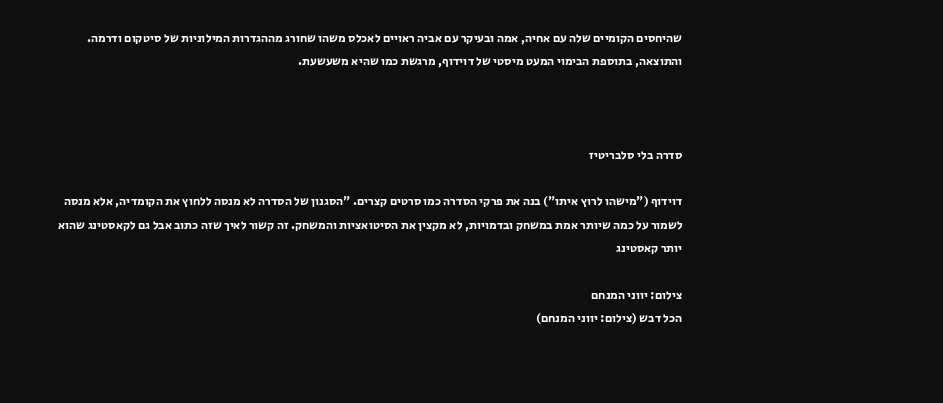שהיחסים הקומיים שלה עם אחיה, אמה ובעיקר עם אביה ראויים לאכלס משהו שחורג מההגדרות המילוניות של סיטקום ודרמה. והתוצאה, בתוספת הבימוי המעט מיסטי של דוידוף, מרגשת כמו שהיא משעשעת.



סדרה בלי סלבריטיז

דוידוף ("מישהו לרוץ איתו") בנה את פרקי הסדרה כמו סרטים קצרים. "הסגנון של הסדרה לא מנסה ללחוץ את הקומדיה, אלא מנסה לשמור על כמה שיותר אמת במשחק ובדמויות, לא מקצין את הסיטואציות והמשחק. זה קשור לאיך שזה כתוב אבל גם לקאסטינג שהוא יותר קאסטינג

צילום: יווני המנחם
הכל דבש (צילום: יווני המנחם)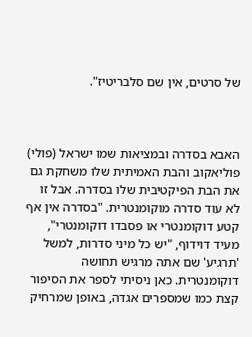של סרטים, אין שם סלבריטיז".



האבא בסדרה ובמציאות שמו ישראל (פולי) פוליאקוב והבת האמיתית שלו משחקת גם את הבת הפיקטיבית שלו בסדרה. אבל זו לא עוד סדרה מוקומנטרית. "בסדרה אין אף קטע דוקומנטרי או פסבדו דוקומנטרי", מעיד דוידוף, "יש כל מיני סדרות, למשל 'תרגיע' שם אתה מרגיש תחושה דוקומנטרית. כאן ניסיתי לספר את הסיפור קצת כמו שמספרים אגדה, באופן שמרחיק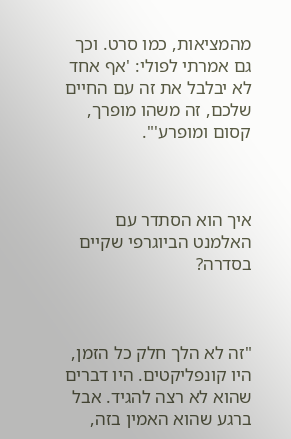מהמציאות, כמו סרט. וכך גם אמרתי לפולי: 'אף אחד לא יבלבל את זה עם החיים שלכם, זה משהו מופרך, קסום ומופרע'".



איך הוא הסתדר עם האלמנט הביוגרפי שקיים בסדרה?



"זה לא הלך חלק כל הזמן, היו קונפליקטים. היו דברים שהוא לא רצה להגיד. אבל ברגע שהוא האמין בזה,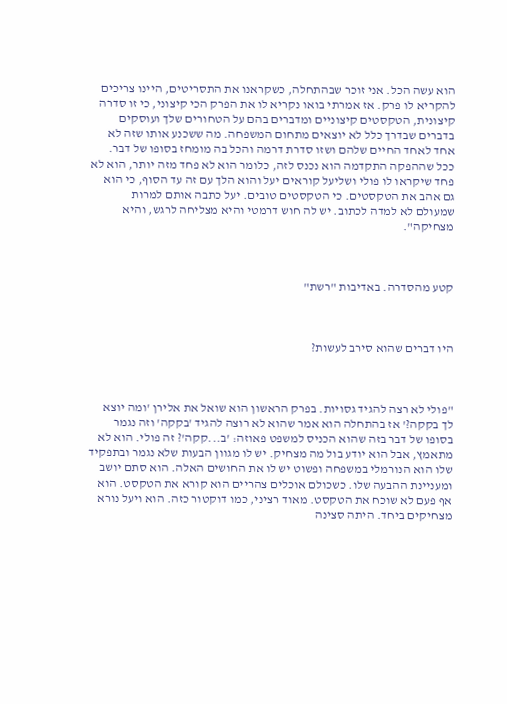הוא עשה הכל. אני זוכר שבהתחלה, כשקראנו את התסריטים, היינו צריכים להקריא לו פרק. אז אמרתי בואו נקריא לו את הפרק הכי קיצוני, כי זו סדרה קיצונית, הטקסטים קיצוניים ומדברים בהם על הטחורים שלך ועוסקים בדברים שבדרך כלל לא יוצאים מתחום המשפחה. מה ששכנע אותו שזה לא אחד לאחד החיים שלהם ושזו סדרת דרמה והכל בה מומחז בסופו של דבר. ככל שההפקה התקדמה הוא נכנס לזה, כלומר הוא לא פחד מזה יותר, הוא לא פחד שיקראו לו פולי ושליעל קוראים יעל והוא הלך עם זה עד הסוף, כי הוא גם אהב את הטקסטים. כי הטקסטים טובים. יעל כתבה אותם למרות שמעולם לא למדה לכתוב. יש לה חוש דרמטי והיא מצליחה לרגש, והיא מצחיקה".



קטע מהסדרה. באדיבות "רשת"



היו דברים שהוא סירב לעשות?



"פולי לא רצה להגיד גסויות. בפרק הראשון הוא שואל את אלירן 'ומה יוצא לך בקקה?' אז בהתחלה הוא אמר שהוא לא רוצה להגיד 'בקקה' וזה נגמר בסופו של דבר בזה שהוא הכניס למשפט פאוזה: 'ב...קקה'? זה פולי. הוא לא מתאמץ, אבל הוא יודע בול מה מצחיק. יש לו מגוון הבעות שלא נגמר ובתפקיד שלו הוא הנורמלי במשפחה ופשוט יש לו את החושים האלה. הוא סתם יושב ומעניינת ההבעה שלו. כשכולם אוכלים צהריים הוא קורא את הטקסט. הוא אף פעם לא שוכח את הטקסט. מאוד רציני, כמו דוקטור כזה. הוא ויעל נורא מצחיקים ביחד. היתה סצינה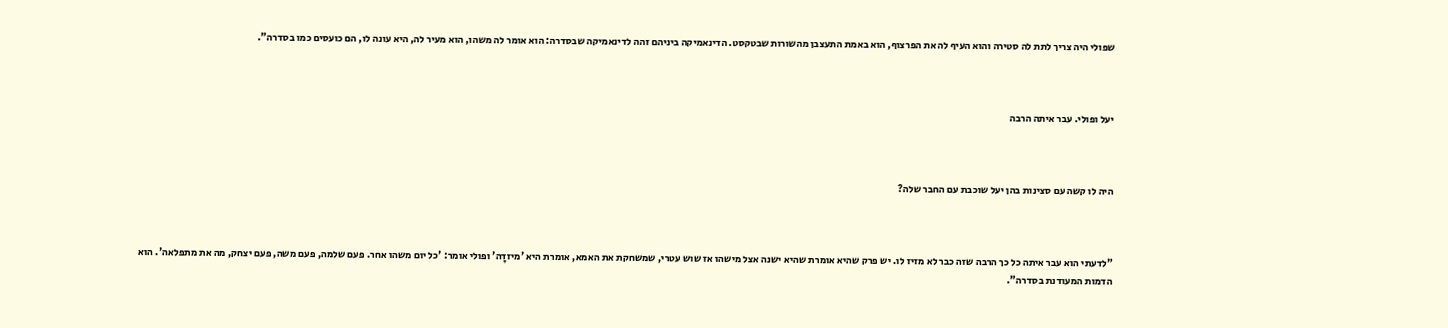שפולי היה צריך לתת לה סטירה והוא העיף לה את הפרצוף, הוא באמת התעצבן מהשורות שבטקסט. הדינאמיקה ביניהם זהה לדינאמיקה שבסדרה: הוא אומר לה משהו, הוא מעיר לה, היא עונה לו, הם כועסים כמו בסדרה".



יעל ופולי. עבר איתה הרבה



היה לו קשה עם סצינות בהן יעל שוכבת עם החבר שלה?



"לדעתי הוא עבר איתה כל כך הרבה שזה כבר לא מזיז לו. יש פרק שהיא אומרת שהיא ישנה אצל מישהו אז שוש עטרי, שמשחקת את האמא, אומרת היא 'מיזדָה' ופולי אומר: 'כל יום משהו אחר. פעם שלמה, פעם משה, פעם יצחק, מה את מתפלאה'. הוא הדמות המעודנת בסדרה".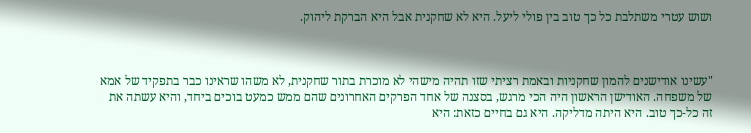ושוש עטרי משתלבת כל כך טוב בין פולי ליעל. היא לא שחקנית אבל היא הברקת ליהוק.



"עשינו אודישנים להמון שחקניות ובאמת רציתי שזו תהיה מישהי לא מוכרת בתור שחקנית, לא משהו שראינו כבר בתפקיד של אמא של משפחה. האודישן הראשון היה הכי מרגש, בסצנה של אחד הפרקים האחרונים שהם ממש כמעט בוכים ביחד, והיא עשתה את זה כל-כך טוב. היא היתה מדליקה. היא גם בחיים כזאת: היא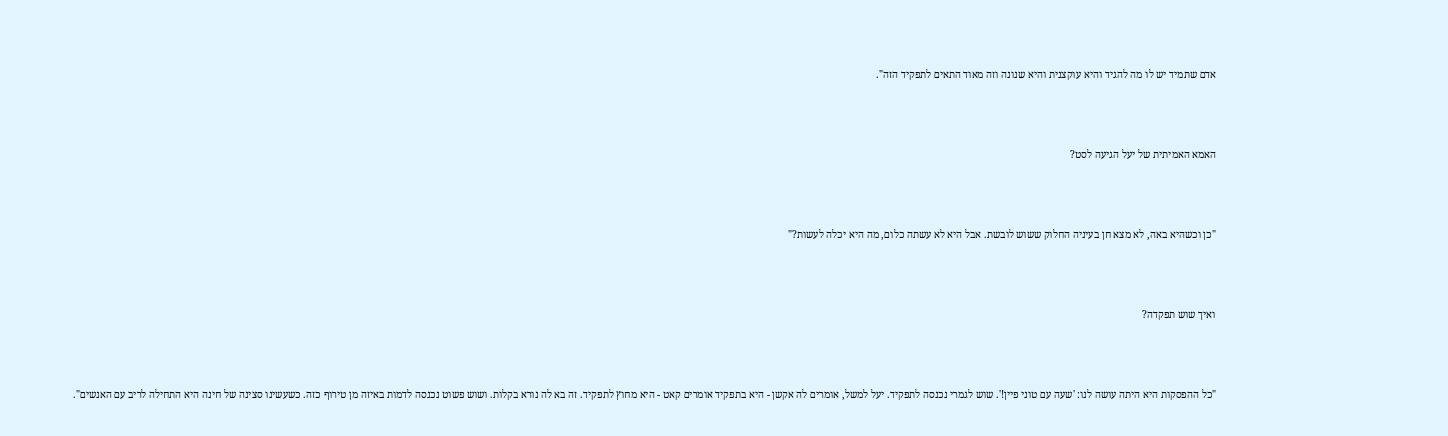אדם שתמיד יש לו מה להגיד והיא עוקצנית והיא שנונה וזה מאוד התאים לתפקיד הזה".



האמא האמיתית של יעל הגיעה לסט?



"כן וכשהיא באה, לא מצא חן בעיניה החלוק ששוש לובשת. אבל היא לא עשתה כלום, מה היא יכלה לעשות?"



ואיך שוש תפקדה?



"כל ההפסקות היא היתה עושה לנו: 'שעה עם טוני פיין!'. שוש לגמרי נכנסה לתפקיד. יעל למשל, אומרים לה אקשן - היא בתפקיד אומרים קאט - היא מחוץ לתפקיד. זה בא לה נורא בקלות. ושוש פשוט נכנסה לדמות באיזה מן טירוף כזה. כשעשינו סצינה של חינה היא התחילה לריב עם האנשים".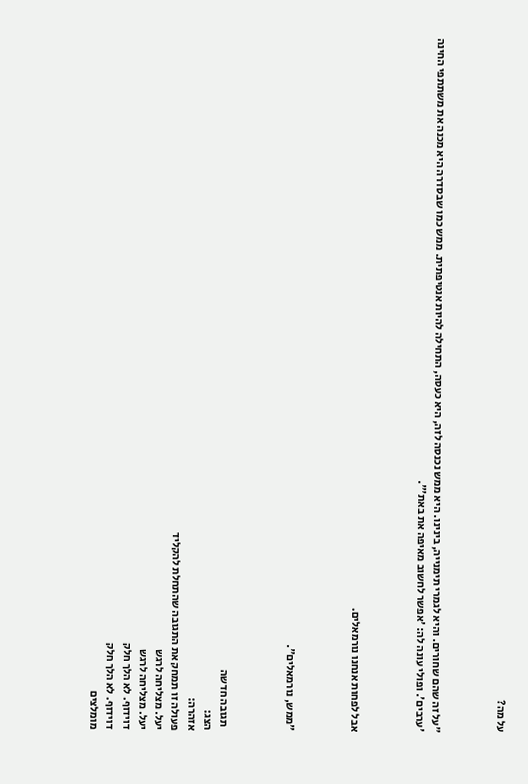על מה?



"על זה שהם שחורים. והיא לגמרי תימנייה, בינינו. היא ממש נכנסה לזה, היא כעסה, התחילה להיות אנטיפתית. ממש כמו שבסדרה היא מכנה את משתתפי החינה 'ערבים'. ופולי עונה לה: 'אפשר לחשוב מאיפה את באת'".



אבל לפחות אנחנו נורמאלים.



"ממש, נורמאלים".



  תגובה חדשה
הצג:
אזהרה:
פעולה זו תמחק את התגובה שהתחלת להקליד
יעל. מצליחה לרגש
יעל. מצליחה לרגש
דוידוף. לא הלך חלק
דוידוף. לא הלך חלק
מומלצים